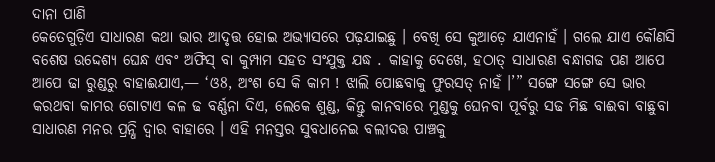ଦାନା ପାଣି
କେତେଗୁଡ଼ିଏ ସାଧାରଣ କଥା ଭାର ଆଦୃତ୍ତ ହୋଇ ଅଭ୍ୟାସରେ ପଢ଼ଯାଇଛୁ । ବେଖି ସେ କୁଆଡ଼େ ଯାଏନାହଁ । ଗଲେ ଯାଏ କୌଣସି ବଶେଷ ଉଦ୍ଦେଶ୍ୟ ଘେନ୍ଧ ଏବଂ ଅଫିସ୍ ବା କୁମ୍ପାମ ସହତ ସଂଯୁକ୍ତ ଯଦ୍ଧ . କାହାକୁ ଦେଖେ, ହଠାତ୍ ସାଧାରଣ ବନ୍ଧାଗଢ ପଣ ଆପେ ଆପେ ଢା ରୁଣ୍ଡରୁ ବାହାଈଯାଏ,— ‘ଓ8, ଅଂଶ ସେ କି କାମ ! ଝାଲି ପୋଛବାକୁ ଫୁରସତ୍ ନାହଁ ।’” ସଙ୍ଗେ ସଙ୍ଗେ ସେ ଭାର କରଥବା କାମର ଗୋଟାଏ କଳ ଢ ବର୍ଣ୍ଣନା ଦିଏ, ଲେକେ ଶୁଣ୍ଡ, କିନ୍ତୁ କାନବାରେ ମୁଣ୍ଡକୁ ଘେନବା ପୂର୍ବରୁ ସଢ ମିଛ ବାଈବା ବାଛୁବା ସାଧାରଣ ମନର ପ୍ରନ୍ଧି ଦ୍ଵାର ବାହାରେ । ଏହି ମନସ୍ତର ସୁବଧାନେଇ ବଲୀଦତ୍ତ ପାଞ୍ଚକୁ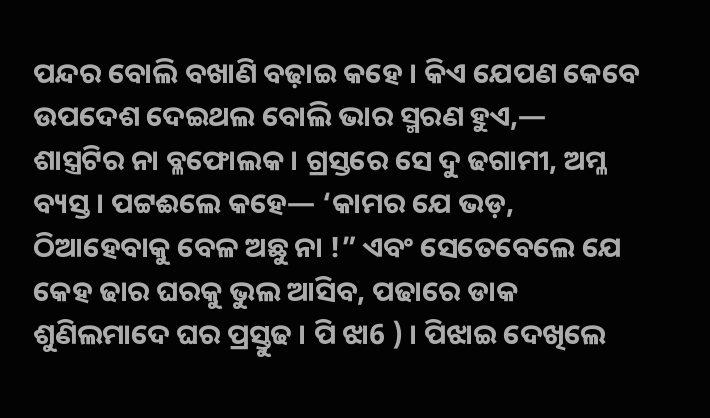ପନ୍ଦର ବୋଲି ବଖାଣି ବଢ଼ାଇ କହେ । କିଏ ଯେପଣ କେବେ ଉପଦେଶ ଦେଇଥଲ ବୋଲି ଭାର ସ୍ମରଣ ହୁଏ,— ଶାସ୍ତ୍ରଟିର ନା ବ୍ଳଫୋଲକ । ଗ୍ରସ୍ତରେ ସେ ଦୁ ଢଗାମୀ, ଅମ୍ଳ ବ୍ୟସ୍ତ । ପଟ୍ଟଈଲେ କହେ— ‘କାମର ଯେ ଭଡ଼, ଠିଆହେବାକୁ ବେଳ ଅଛୁ ନା !” ଏବଂ ସେତେବେଲେ ଯେ କେହ ଢାର ଘରକୁ ଭୁଲ ଆସିବ, ପଢାରେ ଡାକ ଶୁଣିଲମାଦେ ଘର ପ୍ରସ୍ତୁଢ । ପି ଝା6 ) । ପିଝାଇ ଦେଖିଲେ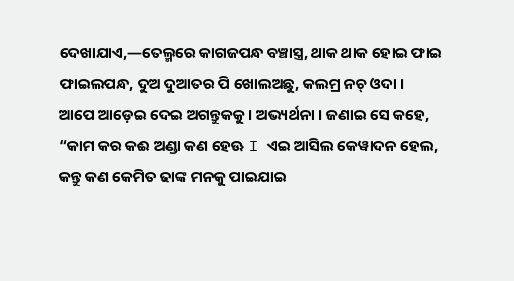ଦେଖାଯାଏ,—ତେଲ୍ମରେ କାଗଜପନ୍ଧ ବଞ୍ଚାସ୍ତ୍ର, ଥାକ ଥାକ ହୋଇ ଫାଇ ଫାଇଲପନ୍ଧ, ଦୁଅ ଦୁଆତର ପି ଖୋଲଅଛୁ, କଲମ୍ର ନଚ୍ ଓଦା । ଆପେ ଆଡ଼େଇ ଦେଇ ଅଗନ୍ତୁକକୁ । ଅଭ୍ୟର୍ଥନା । ଜଣାଇ ସେ କହେ, “କାମ କର କଈ ଅଣ୍ଡା କଣ ହେଊ I ଏଇ ଆସିଲ କେୱାଦନ ହେଲ, କନ୍ତୁ କଣ କେମିତ ଢାଙ୍କ ମନକୁ ପାଇଯାଇ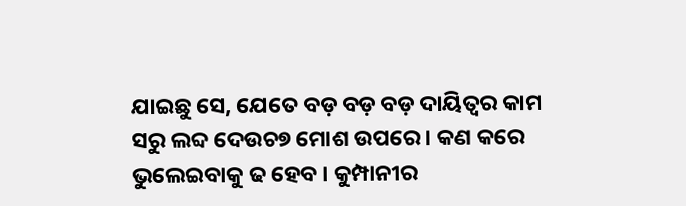ଯାଇଛୁ ସେ, ଯେତେ ବଡ଼ ବଡ଼ ବଡ଼ ଦାୟିତ୍ଵର କାମ ସରୁ ଲବ୍ଦ ଦେଉଚ୭ ମୋଶ ଉପରେ । କଣ କରେ ଭୁଲେଇବାକୁ ଢ ହେବ । କୁମ୍ପାନୀର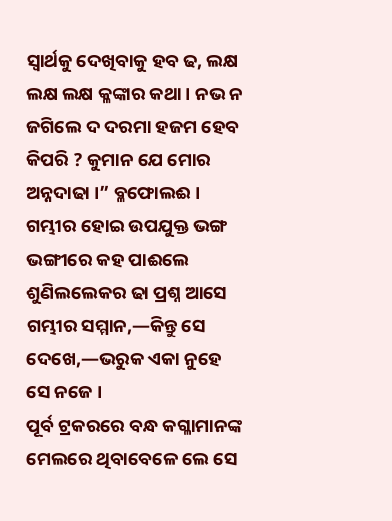ସ୍ବାର୍ଥକୁ ଦେଖିବାକୁ ହବ ଢ, ଲକ୍ଷ ଲକ୍ଷ ଲକ୍ଷ କ୍ଳଙ୍କାର କଥା । ନଭ ନ ଜଗିଲେ ଦ ଦରମା ହଜମ ହେବ କିପରି ? କୁମାନ ଯେ ମୋର ଅନ୍ନଦାଢା ।” ବ୍ଳଫୋଲଈ । ଗମ୍ଭୀର ହୋଇ ଉପଯୁକ୍ତ ଭଙ୍ଗ ଭଙ୍ଗୀରେ କହ ପାଈଲେ ଶୁଣିଲଲେକର ଢା ପ୍ରଶ୍ନ ଆସେ ଗମ୍ଭୀର ସମ୍ମାନ,—କିନ୍ତୁ ସେ ଦେଖେ,—ଭରୁକ ଏକା ନୁହେ ସେ ନଜେ ।
ପୂର୍ବ ଟ୍ରକରରେ ବନ୍ଧ କଗ୍ଳାମାନଙ୍କ ମେଲରେ ଥିବାବେଳେ ଲେ ସେ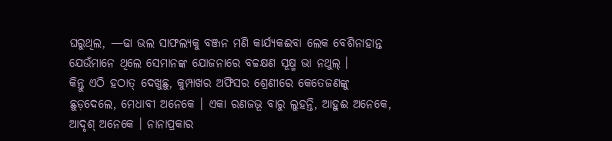ଘରୁଥିଲ, —ଢା ଭଲ ସାଫଲ୍ୟକୁ ବଞ୍ଜନ ମଣି କାର୍ଯ୍ୟକଈବା ଲେକ ବେଶିନାହାନ୍ତ ଯେଉଁମାନେ ଥିଲେ ସେମାନଙ୍କ ଯୋଜନାରେ ବଚ୍ଚକ୍ଷଣ ସୂକ୍ଷ୍ମ ଭା ନଥୁଲ୍ ।
କିନ୍ତୁ ଏଠି ହଠାତ୍ ଦେଖୁଛୁ, କୁମ୍ପାଖର ଅଫିସର ଶ୍ରେଣୀରେ କେତେଜଣଙ୍କୁ ଛୁଡ଼ଦେଲେ, ମେଧାବୀ ଅନେକେ । ଏକା ରଣଜଭୂ ବାରୁ ଲୁହନ୍ତି, ଆହୁଈ ଅନେକେ, ଆଦୃଶ୍ ଅନେକେ । ନାନାପ୍ରକାର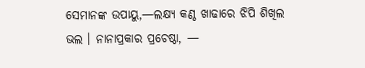ସେମାନଙ୍କ ଉପାୟୁ,—ଲକ୍ଷ୍ୟ କଣ୍ଠ ଖାଢାରେ ଝିପି ଶିଖିଲ ଭଲ । ନାନାପ୍ରକାର ପ୍ରଚେଷ୍ଠା, —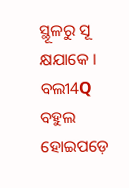ସ୍ଥୂଳରୁ ସୂ କ୍ଷଯାକେ । ବଲୀ4Q ବହୁଲ ହୋଇପଡ଼େ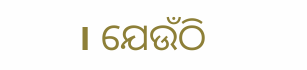। ଯେଉଁଠି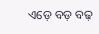ଏଡ଼େ ବଡ଼ ବଢ଼